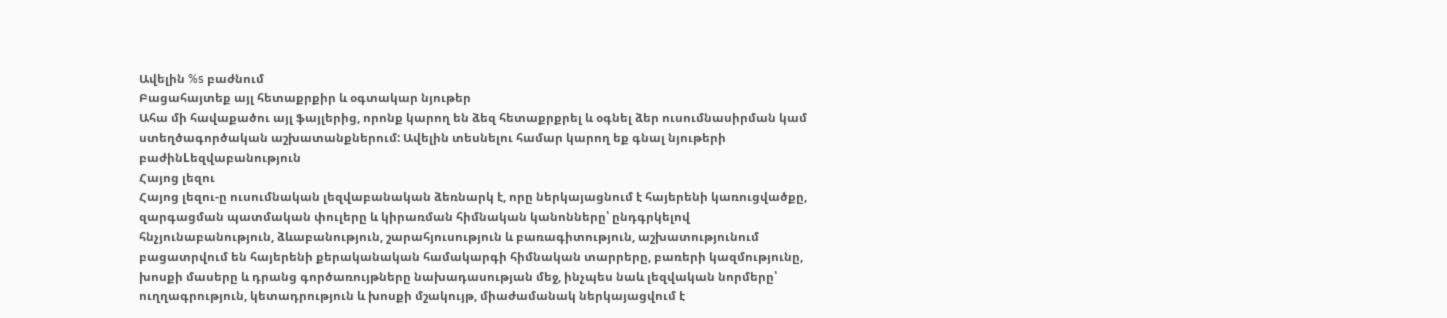Ավելին %s բաժնում
Բացահայտեք այլ հետաքրքիր և օգտակար նյութեր
Ահա մի հավաքածու այլ ֆայլերից, որոնք կարող են ձեզ հետաքրքրել և օգնել ձեր ուսումնասիրման կամ ստեղծագործական աշխատանքներում: Ավելին տեսնելու համար կարող եք գնալ նյութերի բաժինLեզվաբանություն
Հայոց լեզու
Հայոց լեզու-ը ուսումնական լեզվաբանական ձեռնարկ է, որը ներկայացնում է հայերենի կառուցվածքը, զարգացման պատմական փուլերը և կիրառման հիմնական կանոնները՝ ընդգրկելով հնչյունաբանություն, ձևաբանություն, շարահյուսություն և բառագիտություն, աշխատությունում բացատրվում են հայերենի քերականական համակարգի հիմնական տարրերը, բառերի կազմությունը, խոսքի մասերը և դրանց գործառույթները նախադասության մեջ, ինչպես նաև լեզվական նորմերը՝ ուղղագրություն, կետադրություն և խոսքի մշակույթ, միաժամանակ ներկայացվում է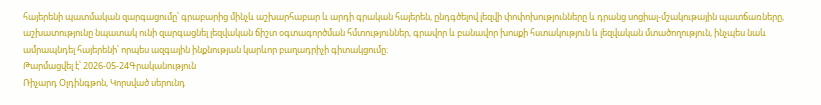հայերենի պատմական զարգացումը՝ գրաբարից մինչև աշխարհաբար և արդի գրական հայերեն, ընդգծելով լեզվի փոփոխությունները և դրանց սոցիալ-մշակութային պատճառները, աշխատությունը նպատակ ունի զարգացնել լեզվական ճիշտ օգտագործման հմտություններ, գրավոր և բանավոր խոսքի հստակություն և լեզվական մտածողություն, ինչպես նաև ամրապնդել հայերենի՝ որպես ազգային ինքնության կարևոր բաղադրիչի գիտակցումը:
Թարմացվել է՝ 2026-05-24Գրականություն
Ռիչարդ Օլդինգթոն, Կորսված սերունդ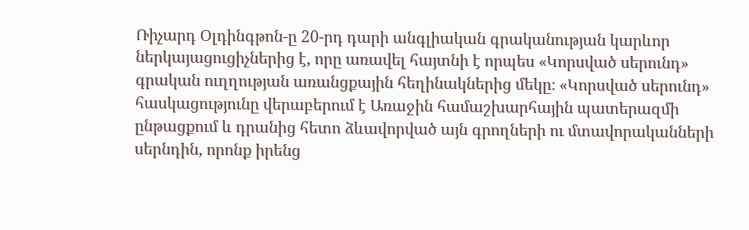Ռիչարդ Օլդինգթոն-ը 20-րդ դարի անգլիական գրականության կարևոր ներկայացուցիչներից է, որը առավել հայտնի է որպես «Կորսված սերունդ» գրական ուղղության առանցքային հեղինակներից մեկը։ «Կորսված սերունդ» հասկացությունը վերաբերում է Առաջին համաշխարհային պատերազմի ընթացքում և դրանից հետո ձևավորված այն գրողների ու մտավորականների սերնդին, որոնք իրենց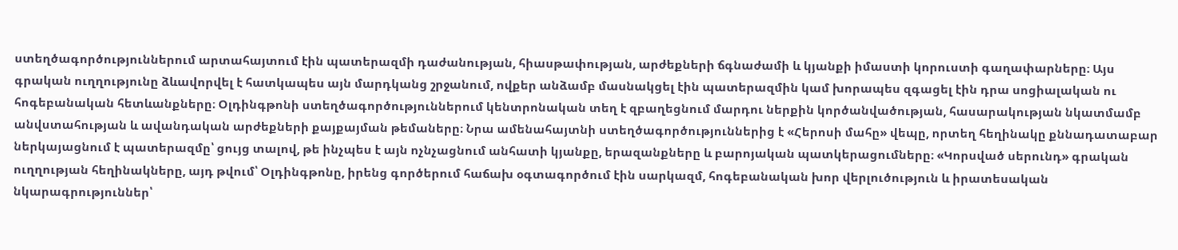ստեղծագործություններում արտահայտում էին պատերազմի դաժանության, հիասթափության, արժեքների ճգնաժամի և կյանքի իմաստի կորուստի գաղափարները։ Այս գրական ուղղությունը ձևավորվել է հատկապես այն մարդկանց շրջանում, ովքեր անձամբ մասնակցել էին պատերազմին կամ խորապես զգացել էին դրա սոցիալական ու հոգեբանական հետևանքները։ Օլդինգթոնի ստեղծագործություններում կենտրոնական տեղ է զբաղեցնում մարդու ներքին կործանվածության, հասարակության նկատմամբ անվստահության և ավանդական արժեքների քայքայման թեմաները։ Նրա ամենահայտնի ստեղծագործություններից է «Հերոսի մահը» վեպը, որտեղ հեղինակը քննադատաբար ներկայացնում է պատերազմը՝ ցույց տալով, թե ինչպես է այն ոչնչացնում անհատի կյանքը, երազանքները և բարոյական պատկերացումները։ «Կորսված սերունդ» գրական ուղղության հեղինակները, այդ թվում՝ Օլդինգթոնը, իրենց գործերում հաճախ օգտագործում էին սարկազմ, հոգեբանական խոր վերլուծություն և իրատեսական նկարագրություններ՝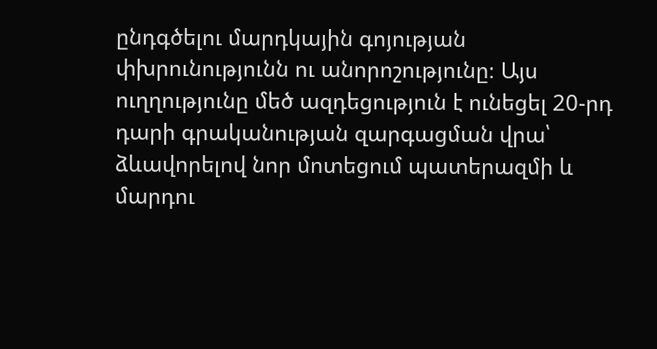ընդգծելու մարդկային գոյության փխրունությունն ու անորոշությունը։ Այս ուղղությունը մեծ ազդեցություն է ունեցել 20-րդ դարի գրականության զարգացման վրա՝ ձևավորելով նոր մոտեցում պատերազմի և մարդու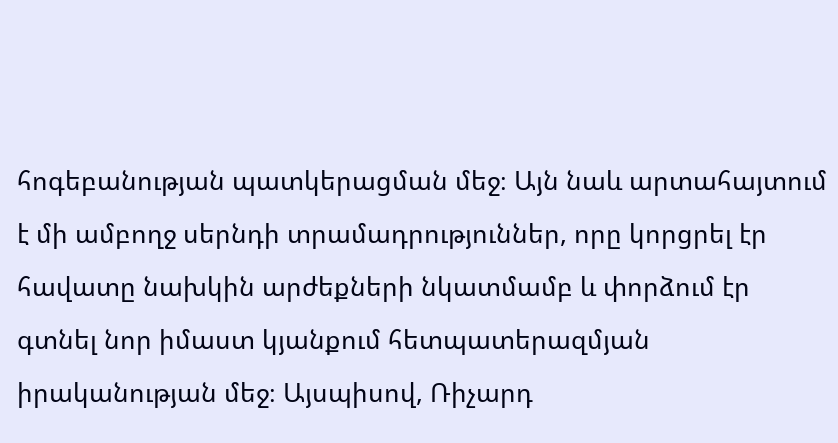հոգեբանության պատկերացման մեջ։ Այն նաև արտահայտում է մի ամբողջ սերնդի տրամադրություններ, որը կորցրել էր հավատը նախկին արժեքների նկատմամբ և փորձում էր գտնել նոր իմաստ կյանքում հետպատերազմյան իրականության մեջ։ Այսպիսով, Ռիչարդ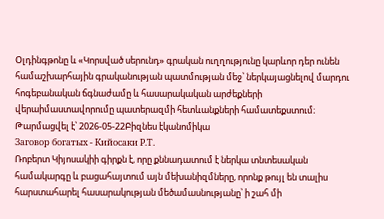Օլդինգթոնը և «Կորսված սերունդ» գրական ուղղությունը կարևոր դեր ունեն համաշխարհային գրականության պատմության մեջ՝ ներկայացնելով մարդու հոգեբանական ճգնաժամը և հասարակական արժեքների վերաիմաստավորումը պատերազմի հետևանքների համատեքստում։
Թարմացվել է՝ 2026-05-22Բիզնես էկանոմիկա
Заговор богатых - Кийосаки Р.Т.
Ռոբերտ Կիյոսակիի գիրքն է, որը քննադատում է ներկա տնտեսական համակարգը և բացահայտում այն մեխանիզմները, որոնք թույլ են տալիս հարստահարել հասարակության մեծամասնությանը՝ ի շահ մի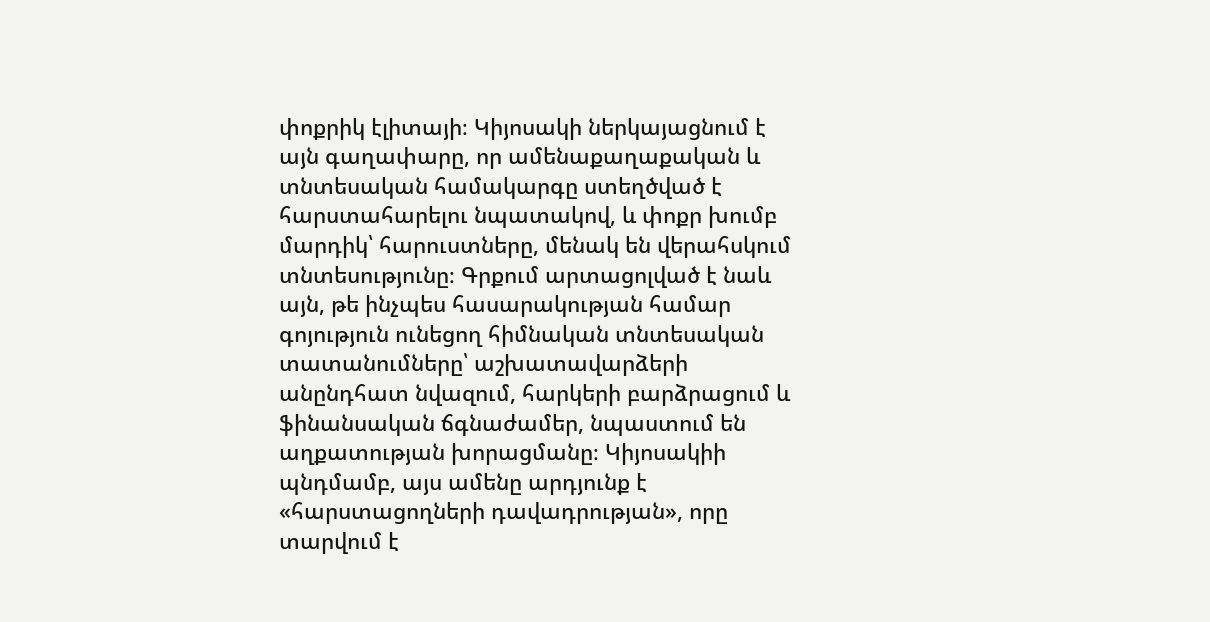փոքրիկ էլիտայի։ Կիյոսակի ներկայացնում է այն գաղափարը, որ ամենաքաղաքական և տնտեսական համակարգը ստեղծված է հարստահարելու նպատակով, և փոքր խումբ մարդիկ՝ հարուստները, մենակ են վերահսկում տնտեսությունը։ Գրքում արտացոլված է նաև այն, թե ինչպես հասարակության համար գոյություն ունեցող հիմնական տնտեսական տատանումները՝ աշխատավարձերի անընդհատ նվազում, հարկերի բարձրացում և ֆինանսական ճգնաժամեր, նպաստում են աղքատության խորացմանը։ Կիյոսակիի պնդմամբ, այս ամենը արդյունք է «հարստացողների դավադրության», որը տարվում է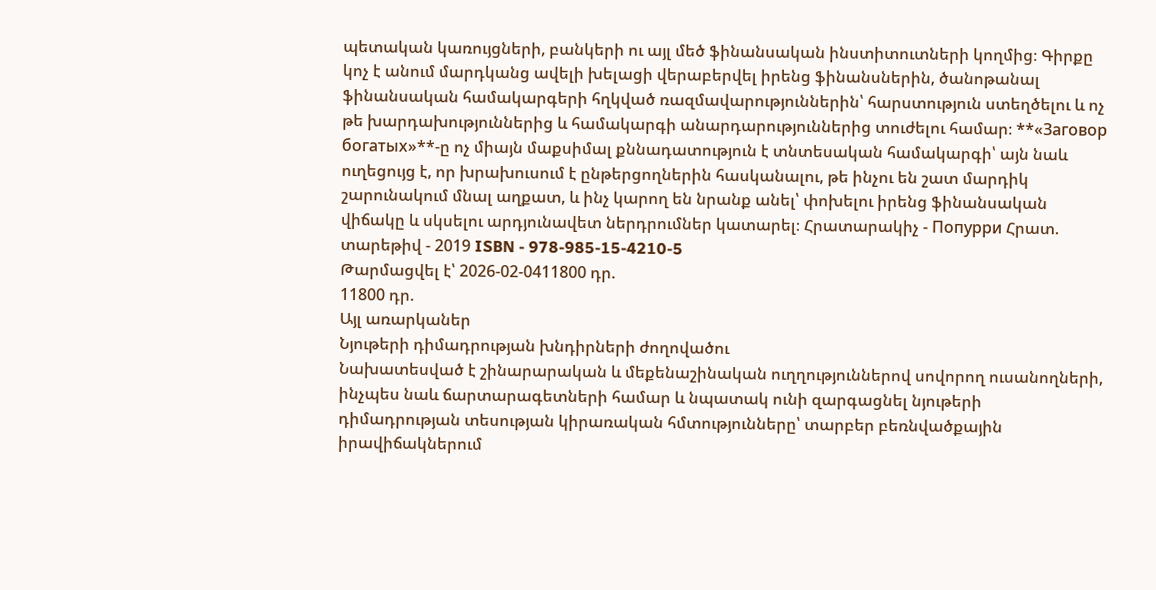պետական կառույցների, բանկերի ու այլ մեծ ֆինանսական ինստիտուտների կողմից։ Գիրքը կոչ է անում մարդկանց ավելի խելացի վերաբերվել իրենց ֆինանսներին, ծանոթանալ ֆինանսական համակարգերի հղկված ռազմավարություններին՝ հարստություն ստեղծելու և ոչ թե խարդախություններից և համակարգի անարդարություններից տուժելու համար։ **«Заговор богатых»**-ը ոչ միայն մաքսիմալ քննադատություն է տնտեսական համակարգի՝ այն նաև ուղեցույց է, որ խրախուսում է ընթերցողներին հասկանալու, թե ինչու են շատ մարդիկ շարունակում մնալ աղքատ, և ինչ կարող են նրանք անել՝ փոխելու իրենց ֆինանսական վիճակը և սկսելու արդյունավետ ներդրումներ կատարել։ Հրատարակիչ - Попурри Հրատ. տարեթիվ - 2019 ISBN - 978-985-15-4210-5
Թարմացվել է՝ 2026-02-0411800 դր.
11800 դր.
Այլ առարկաներ
Նյութերի դիմադրության խնդիրների ժողովածու
Նախատեսված է շինարարական և մեքենաշինական ուղղություններով սովորող ուսանողների, ինչպես նաև ճարտարագետների համար և նպատակ ունի զարգացնել նյութերի դիմադրության տեսության կիրառական հմտությունները՝ տարբեր բեռնվածքային իրավիճակներում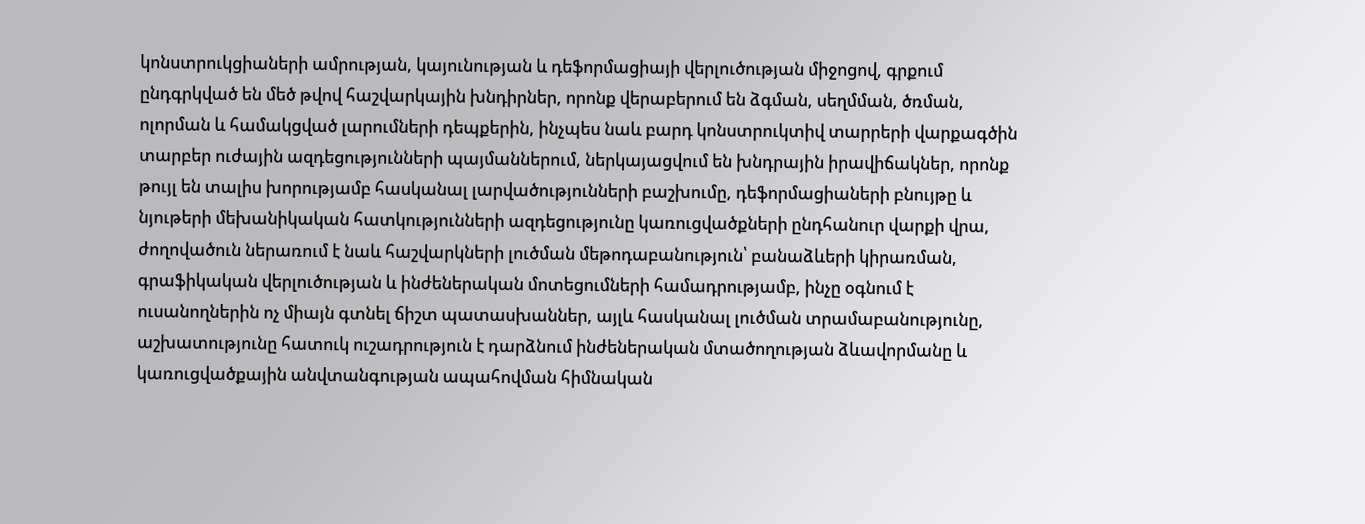կոնստրուկցիաների ամրության, կայունության և դեֆորմացիայի վերլուծության միջոցով, գրքում ընդգրկված են մեծ թվով հաշվարկային խնդիրներ, որոնք վերաբերում են ձգման, սեղմման, ծռման, ոլորման և համակցված լարումների դեպքերին, ինչպես նաև բարդ կոնստրուկտիվ տարրերի վարքագծին տարբեր ուժային ազդեցությունների պայմաններում, ներկայացվում են խնդրային իրավիճակներ, որոնք թույլ են տալիս խորությամբ հասկանալ լարվածությունների բաշխումը, դեֆորմացիաների բնույթը և նյութերի մեխանիկական հատկությունների ազդեցությունը կառուցվածքների ընդհանուր վարքի վրա, ժողովածուն ներառում է նաև հաշվարկների լուծման մեթոդաբանություն՝ բանաձևերի կիրառման, գրաֆիկական վերլուծության և ինժեներական մոտեցումների համադրությամբ, ինչը օգնում է ուսանողներին ոչ միայն գտնել ճիշտ պատասխաններ, այլև հասկանալ լուծման տրամաբանությունը, աշխատությունը հատուկ ուշադրություն է դարձնում ինժեներական մտածողության ձևավորմանը և կառուցվածքային անվտանգության ապահովման հիմնական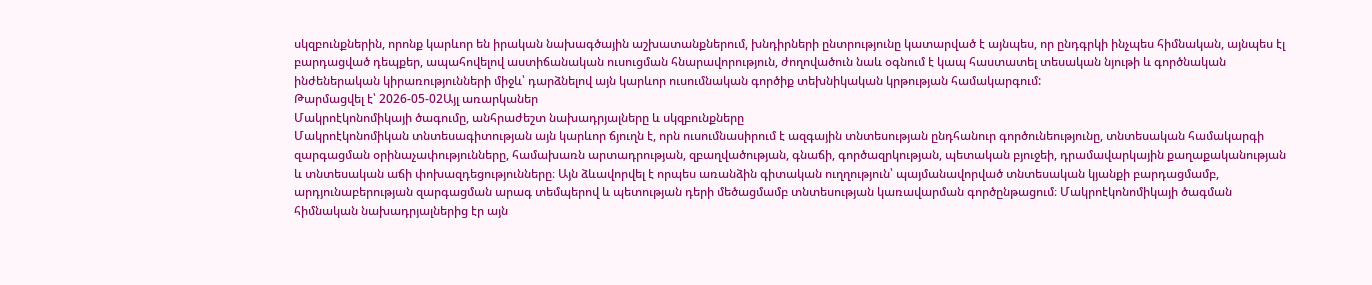սկզբունքներին, որոնք կարևոր են իրական նախագծային աշխատանքներում, խնդիրների ընտրությունը կատարված է այնպես, որ ընդգրկի ինչպես հիմնական, այնպես էլ բարդացված դեպքեր, ապահովելով աստիճանական ուսուցման հնարավորություն, ժողովածուն նաև օգնում է կապ հաստատել տեսական նյութի և գործնական ինժեներական կիրառությունների միջև՝ դարձնելով այն կարևոր ուսումնական գործիք տեխնիկական կրթության համակարգում:
Թարմացվել է՝ 2026-05-02Այլ առարկաներ
Մակրոէկոնոմիկայի ծագումը, անհրաժեշտ նախադրյալները և սկզբունքները
Մակրոէկոնոմիկան տնտեսագիտության այն կարևոր ճյուղն է, որն ուսումնասիրում է ազգային տնտեսության ընդհանուր գործունեությունը, տնտեսական համակարգի զարգացման օրինաչափությունները, համախառն արտադրության, զբաղվածության, գնաճի, գործազրկության, պետական բյուջեի, դրամավարկային քաղաքականության և տնտեսական աճի փոխազդեցությունները։ Այն ձևավորվել է որպես առանձին գիտական ուղղություն՝ պայմանավորված տնտեսական կյանքի բարդացմամբ, արդյունաբերության զարգացման արագ տեմպերով և պետության դերի մեծացմամբ տնտեսության կառավարման գործընթացում։ Մակրոէկոնոմիկայի ծագման հիմնական նախադրյալներից էր այն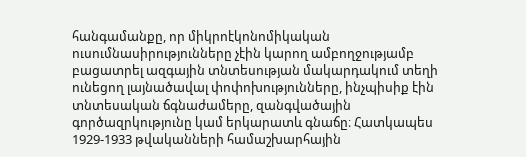հանգամանքը, որ միկրոէկոնոմիկական ուսումնասիրությունները չէին կարող ամբողջությամբ բացատրել ազգային տնտեսության մակարդակում տեղի ունեցող լայնածավալ փոփոխությունները, ինչպիսիք էին տնտեսական ճգնաժամերը, զանգվածային գործազրկությունը կամ երկարատև գնաճը։ Հատկապես 1929-1933 թվականների համաշխարհային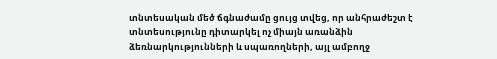տնտեսական մեծ ճգնաժամը ցույց տվեց, որ անհրաժեշտ է տնտեսությունը դիտարկել ոչ միայն առանձին ձեռնարկությունների և սպառողների, այլ ամբողջ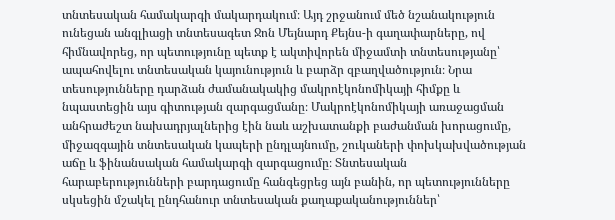տնտեսական համակարգի մակարդակում։ Այդ շրջանում մեծ նշանակություն ունեցան անգլիացի տնտեսագետ Ջոն Մեյնարդ Քեյնս-ի գաղափարները, ով հիմնավորեց, որ պետությունը պետք է ակտիվորեն միջամտի տնտեսությանը՝ ապահովելու տնտեսական կայունություն և բարձր զբաղվածություն։ Նրա տեսությունները դարձան ժամանակակից մակրոէկոնոմիկայի հիմքը և նպաստեցին այս գիտության զարգացմանը։ Մակրոէկոնոմիկայի առաջացման անհրաժեշտ նախադրյալներից էին նաև աշխատանքի բաժանման խորացումը, միջազգային տնտեսական կապերի ընդլայնումը, շուկաների փոխկախվածության աճը և ֆինանսական համակարգի զարգացումը։ Տնտեսական հարաբերությունների բարդացումը հանգեցրեց այն բանին, որ պետությունները սկսեցին մշակել ընդհանուր տնտեսական քաղաքականություններ՝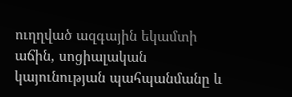ուղղված ազգային եկամտի աճին, սոցիալական կայունության պահպանմանը և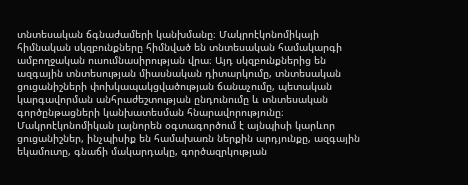տնտեսական ճգնաժամերի կանխմանը։ Մակրոէկոնոմիկայի հիմնական սկզբունքները հիմնված են տնտեսական համակարգի ամբողջական ուսումնասիրության վրա։ Այդ սկզբունքներից են ազգային տնտեսության միասնական դիտարկումը, տնտեսական ցուցանիշների փոխկապակցվածության ճանաչումը, պետական կարգավորման անհրաժեշտության ընդունումը և տնտեսական գործընթացների կանխատեսման հնարավորությունը։ Մակրոէկոնոմիկան լայնորեն օգտագործում է այնպիսի կարևոր ցուցանիշներ, ինչպիսիք են համախառն ներքին արդյունքը, ազգային եկամուտը, գնաճի մակարդակը, գործազրկության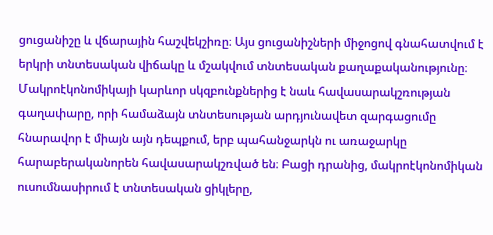ցուցանիշը և վճարային հաշվեկշիռը։ Այս ցուցանիշների միջոցով գնահատվում է երկրի տնտեսական վիճակը և մշակվում տնտեսական քաղաքականությունը։ Մակրոէկոնոմիկայի կարևոր սկզբունքներից է նաև հավասարակշռության գաղափարը, որի համաձայն տնտեսության արդյունավետ զարգացումը հնարավոր է միայն այն դեպքում, երբ պահանջարկն ու առաջարկը հարաբերականորեն հավասարակշռված են։ Բացի դրանից, մակրոէկոնոմիկան ուսումնասիրում է տնտեսական ցիկլերը,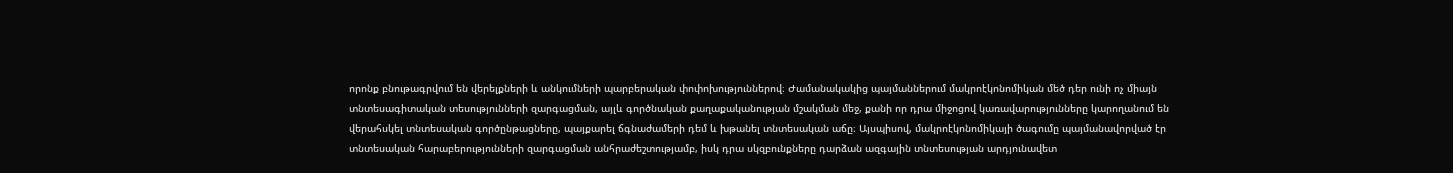որոնք բնութագրվում են վերելքների և անկումների պարբերական փոփոխություններով։ Ժամանակակից պայմաններում մակրոէկոնոմիկան մեծ դեր ունի ոչ միայն տնտեսագիտական տեսությունների զարգացման, այլև գործնական քաղաքականության մշակման մեջ, քանի որ դրա միջոցով կառավարությունները կարողանում են վերահսկել տնտեսական գործընթացները, պայքարել ճգնաժամերի դեմ և խթանել տնտեսական աճը։ Այսպիսով, մակրոէկոնոմիկայի ծագումը պայմանավորված էր տնտեսական հարաբերությունների զարգացման անհրաժեշտությամբ, իսկ դրա սկզբունքները դարձան ազգային տնտեսության արդյունավետ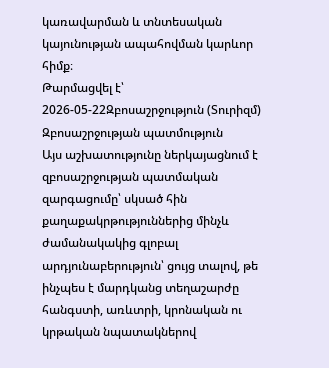կառավարման և տնտեսական կայունության ապահովման կարևոր հիմք։
Թարմացվել է՝ 2026-05-22Զբոսաշրջություն (Տուրիզմ)
Զբոսաշրջության պատմություն
Այս աշխատությունը ներկայացնում է զբոսաշրջության պատմական զարգացումը՝ սկսած հին քաղաքակրթություններից մինչև ժամանակակից գլոբալ արդյունաբերություն՝ ցույց տալով, թե ինչպես է մարդկանց տեղաշարժը հանգստի, առևտրի, կրոնական ու կրթական նպատակներով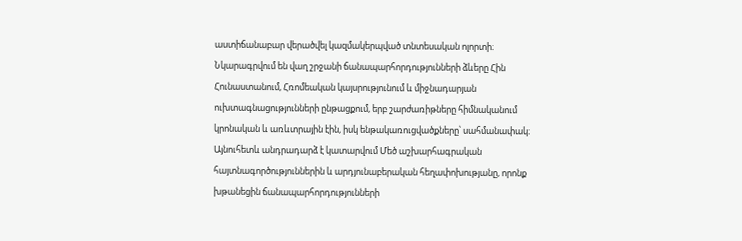աստիճանաբար վերածվել կազմակերպված տնտեսական ոլորտի։ Նկարագրվում են վաղ շրջանի ճանապարհորդությունների ձևերը Հին Հունաստանում, Հռոմեական կայսրությունում և միջնադարյան ուխտագնացությունների ընթացքում, երբ շարժառիթները հիմնականում կրոնական և առևտրային էին, իսկ ենթակառուցվածքները՝ սահմանափակ։ Այնուհետև անդրադարձ է կատարվում Մեծ աշխարհագրական հայտնագործություններին և արդյունաբերական հեղափոխությանը, որոնք խթանեցին ճանապարհորդությունների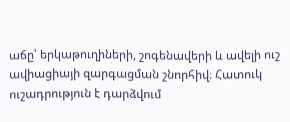աճը՝ երկաթուղիների, շոգենավերի և ավելի ուշ ավիացիայի զարգացման շնորհիվ։ Հատուկ ուշադրություն է դարձվում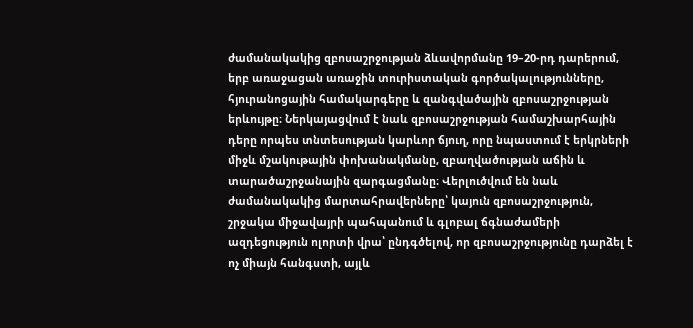ժամանակակից զբոսաշրջության ձևավորմանը 19–20-րդ դարերում, երբ առաջացան առաջին տուրիստական գործակալությունները, հյուրանոցային համակարգերը և զանգվածային զբոսաշրջության երևույթը։ Ներկայացվում է նաև զբոսաշրջության համաշխարհային դերը որպես տնտեսության կարևոր ճյուղ, որը նպաստում է երկրների միջև մշակութային փոխանակմանը, զբաղվածության աճին և տարածաշրջանային զարգացմանը։ Վերլուծվում են նաև ժամանակակից մարտահրավերները՝ կայուն զբոսաշրջություն, շրջակա միջավայրի պահպանում և գլոբալ ճգնաժամերի ազդեցություն ոլորտի վրա՝ ընդգծելով, որ զբոսաշրջությունը դարձել է ոչ միայն հանգստի, այլև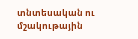տնտեսական ու մշակութային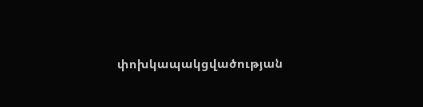փոխկապակցվածության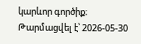կարևոր գործիք։
Թարմացվել է՝ 2026-05-30